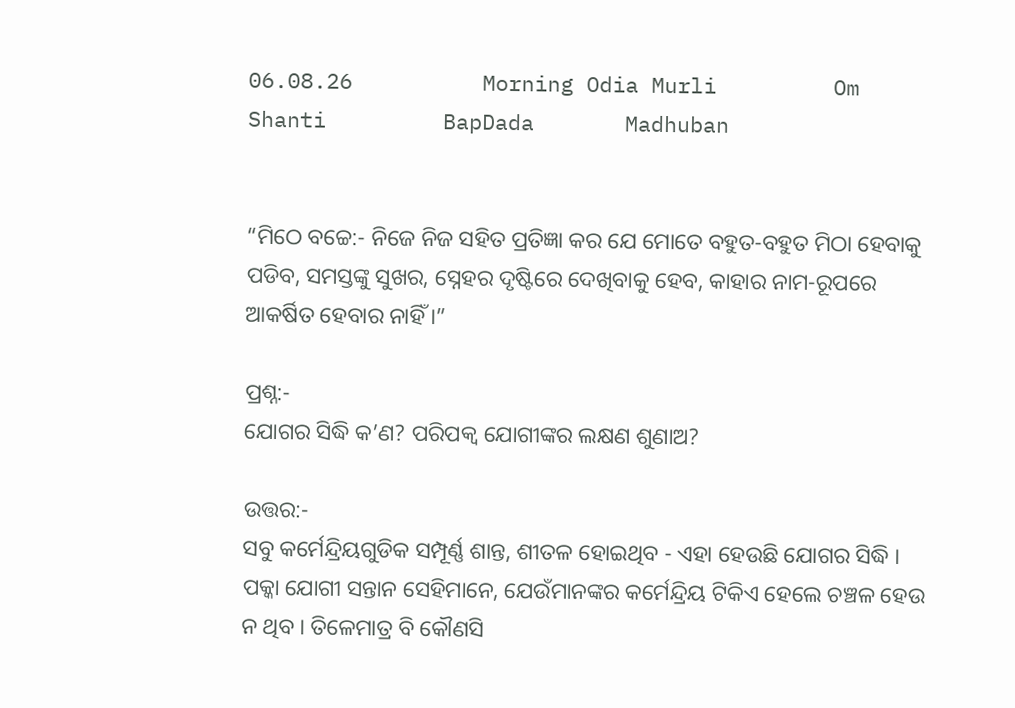06.08.26          Morning Odia Murli         Om Shanti         BapDada       Madhuban


“ମିଠେ ବଚ୍ଚେ:- ନିଜେ ନିଜ ସହିତ ପ୍ରତିଜ୍ଞା କର ଯେ ମୋତେ ବହୁତ-ବହୁତ ମିଠା ହେବାକୁ ପଡିବ, ସମସ୍ତଙ୍କୁ ସୁଖର, ସ୍ନେହର ଦୃଷ୍ଟିରେ ଦେଖିବାକୁ ହେବ, କାହାର ନାମ-ରୂପରେ ଆକର୍ଷିତ ହେବାର ନାହିଁ ।”

ପ୍ରଶ୍ନ:-
ଯୋଗର ସିଦ୍ଧି କ’ଣ? ପରିପକ୍ୱ ଯୋଗୀଙ୍କର ଲକ୍ଷଣ ଶୁଣାଅ?

ଉତ୍ତର:-
ସବୁ କର୍ମେନ୍ଦ୍ରିୟଗୁଡିକ ସମ୍ପୂର୍ଣ୍ଣ ଶାନ୍ତ, ଶୀତଳ ହୋଇଥିବ - ଏହା ହେଉଛି ଯୋଗର ସିଦ୍ଧି । ପକ୍କା ଯୋଗୀ ସନ୍ତାନ ସେହିମାନେ, ଯେଉଁମାନଙ୍କର କର୍ମେନ୍ଦ୍ରିୟ ଟିକିଏ ହେଲେ ଚଞ୍ଚଳ ହେଉ ନ ଥିବ । ତିଳେମାତ୍ର ବି କୌଣସି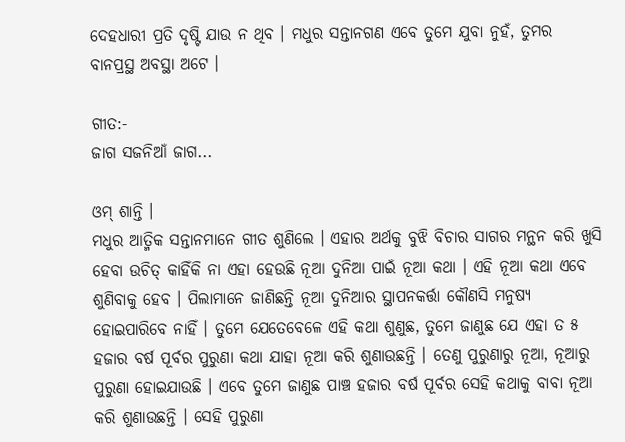ଦେହଧାରୀ ପ୍ରତି ଦୃଷ୍ଟି ଯାଉ ନ ଥିବ । ମଧୁର ସନ୍ତାନଗଣ ଏବେ ତୁମେ ଯୁବା ନୁହଁ, ତୁମର ବାନପ୍ରସ୍ଥ ଅବସ୍ଥା ଅଟେ ।

ଗୀତ:-
ଜାଗ ସଜନିଆଁ ଜାଗ...

ଓମ୍ ଶାନ୍ତି ।
ମଧୁର ଆତ୍ମିକ ସନ୍ତାନମାନେ ଗୀତ ଶୁଣିଲେ । ଏହାର ଅର୍ଥକୁ ବୁଝି ବିଚାର ସାଗର ମନ୍ଥନ କରି ଖୁସି ହେବା ଉଚିତ୍ କାହିଁକି ନା ଏହା ହେଉଛି ନୂଆ ଦୁନିଆ ପାଇଁ ନୂଆ କଥା । ଏହି ନୂଆ କଥା ଏବେ ଶୁଣିବାକୁ ହେବ । ପିଲାମାନେ ଜାଣିଛନ୍ତି ନୂଆ ଦୁନିଆର ସ୍ଥାପନକର୍ତ୍ତା କୌଣସି ମନୁଷ୍ୟ ହୋଇପାରିବେ ନାହିଁ । ତୁମେ ଯେତେବେଳେ ଏହି କଥା ଶୁଣୁଛ, ତୁମେ ଜାଣୁଛ ଯେ ଏହା ତ ୫ ହଜାର ବର୍ଷ ପୂର୍ବର ପୁରୁଣା କଥା ଯାହା ନୂଆ କରି ଶୁଣାଉଛନ୍ତି । ତେଣୁ ପୁରୁଣାରୁ ନୂଆ, ନୂଆରୁ ପୁରୁଣା ହୋଇଯାଉଛି । ଏବେ ତୁମେ ଜାଣୁଛ ପାଞ୍ଚ ହଜାର ବର୍ଷ ପୂର୍ବର ସେହି କଥାକୁ ବାବା ନୂଆ କରି ଶୁଣାଉଛନ୍ତି । ସେହି ପୁରୁଣା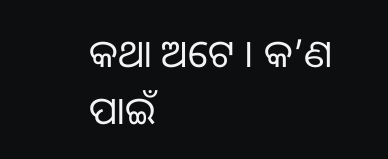କଥା ଅଟେ । କ’ଣ ପାଇଁ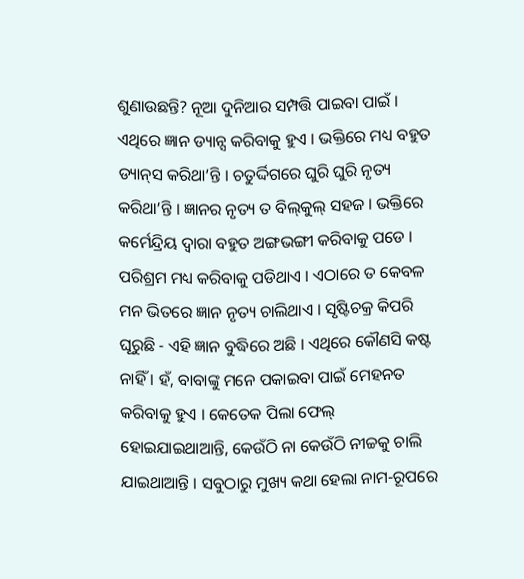ଶୁଣାଉଛନ୍ତି? ନୂଆ ଦୁନିଆର ସମ୍ପତ୍ତି ପାଇବା ପାଇଁ । ଏଥିରେ ଜ୍ଞାନ ଡ୍ୟାନ୍ସ କରିବାକୁ ହୁଏ । ଭକ୍ତିରେ ମଧ୍ୟ ବହୁତ ଡ୍ୟାନ୍‌ସ କରିଥା’ନ୍ତି । ଚତୁର୍ଦ୍ଦିଗରେ ଘୁରି ଘୁରି ନୃତ୍ୟ କରିଥା’ନ୍ତି । ଜ୍ଞାନର ନୃତ୍ୟ ତ ବିଲ୍‌କୁଲ୍ ସହଜ । ଭକ୍ତିରେ କର୍ମେନ୍ଦ୍ରିୟ ଦ୍ୱାରା ବହୁତ ଅଙ୍ଗଭଙ୍ଗୀ କରିବାକୁ ପଡେ । ପରିଶ୍ରମ ମଧ୍ୟ କରିବାକୁ ପଡିଥାଏ । ଏଠାରେ ତ କେବଳ ମନ ଭିତରେ ଜ୍ଞାନ ନୃତ୍ୟ ଚାଲିଥାଏ । ସୃଷ୍ଟିଚକ୍ର କିପରି ଘୂରୁଛି - ଏହି ଜ୍ଞାନ ବୁଦ୍ଧିରେ ଅଛି । ଏଥିରେ କୌଣସି କଷ୍ଟ ନାହିଁ । ହଁ, ବାବାଙ୍କୁ ମନେ ପକାଇବା ପାଇଁ ମେହନତ କରିବାକୁ ହୁଏ । କେତେକ ପିଲା ଫେଲ୍ ହୋଇଯାଇଥାଆନ୍ତି, କେଉଁଠି ନା କେଉଁଠି ନୀଚ୍ଚକୁ ଚାଲି ଯାଇଥାଆନ୍ତି । ସବୁଠାରୁ ମୁଖ୍ୟ କଥା ହେଲା ନାମ-ରୂପରେ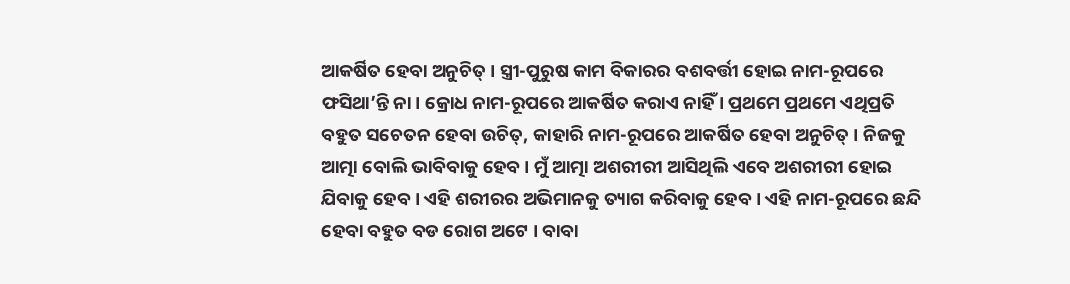ଆକର୍ଷିତ ହେବା ଅନୁଚିତ୍ । ସ୍ତ୍ରୀ-ପୁରୁଷ କାମ ବିକାରର ବଶବର୍ତ୍ତୀ ହୋଇ ନାମ-ରୂପରେ ଫସିଥା’ନ୍ତି ନା । କ୍ରୋଧ ନାମ-ରୂପରେ ଆକର୍ଷିତ କରାଏ ନାହିଁ । ପ୍ରଥମେ ପ୍ରଥମେ ଏଥିପ୍ରତି ବହୁତ ସଚେତନ ହେବା ଉଚିତ୍‌, କାହାରି ନାମ-ରୂପରେ ଆକର୍ଷିତ ହେବା ଅନୁଚିତ୍ । ନିଜକୁ ଆତ୍ମା ବୋଲି ଭାବିବାକୁ ହେବ । ମୁଁ ଆତ୍ମା ଅଶରୀରୀ ଆସିଥିଲି ଏବେ ଅଶରୀରୀ ହୋଇ ଯିବାକୁ ହେବ । ଏହି ଶରୀରର ଅଭିମାନକୁ ତ୍ୟାଗ କରିବାକୁ ହେବ । ଏହି ନାମ-ରୂପରେ ଛନ୍ଦି ହେବା ବହୁତ ବଡ ରୋଗ ଅଟେ । ବାବା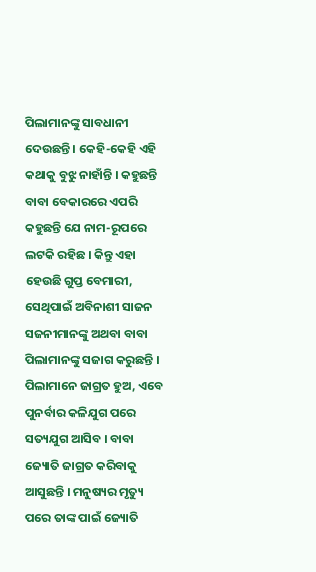ପିଲାମାନଙ୍କୁ ସାବଧାନୀ ଦେଉଛନ୍ତି । କେହି-କେହି ଏହି କଥାକୁ ବୁଝୁ ନାହାଁନ୍ତି । କହୁଛନ୍ତି ବାବା ବେକାରରେ ଏପରି କହୁଛନ୍ତି ଯେ ନାମ-ରୂପରେ ଲଟକି ରହିଛ । କିନ୍ତୁ ଏହା ହେଉଛି ଗୁପ୍ତ ବେମାରୀ, ସେଥିପାଇଁ ଅବିନାଶୀ ସାଜନ ସଜନୀମାନଙ୍କୁ ଅଥବା ବାବା ପିଲାମାନଙ୍କୁ ସଜାଗ କରୁଛନ୍ତି । ପିଲାମାନେ ଜାଗ୍ରତ ହୁଅ, ଏବେ ପୁନର୍ବାର କଳିଯୁଗ ପରେ ସତ୍ୟଯୁଗ ଆସିବ । ବାବା ଜ୍ୟୋତି ଜାଗ୍ରତ କରିବାକୁ ଆସୁଛନ୍ତି । ମନୁଷ୍ୟର ମୃତ୍ୟୁ ପରେ ତାଙ୍କ ପାଇଁ ଜ୍ୟୋତି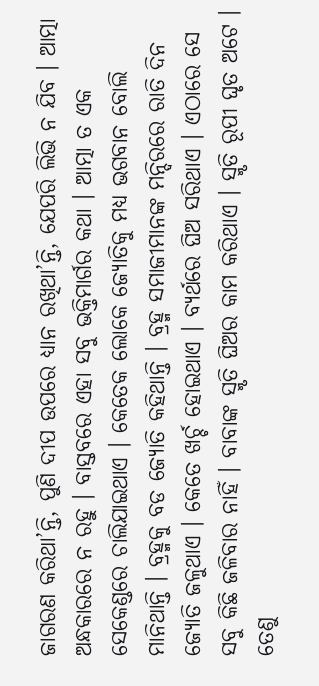ଜାଗରଣ କରିଥା’ନ୍ତି, ପୁଣି ଦୀପ ଉପରେ ଧ୍ୟାନ ରଖିଥା’ନ୍ତି, ଯେପରି ଲିଭି ନ ଯିବ । ଆତ୍ମା ଅନ୍ଧକାରରେ ନ ରହୁ । ବାସ୍ତବରେ ଏହା ସବୁ ଭକ୍ତିମାର୍ଗର କଥା । ଆତ୍ମା ତ ଏକ ସେକେଣ୍ଡରେ ଚାଲିଯାଇଥାଏ । କେତେକ ଲୋକେ ଜ୍ୟୋତିକୁ ମଧ୍ୟ ଭଗବାନ ବୋଲି ମାନିଥାନ୍ତି । ବ୍ରହ୍ମକୁ ବଡ ଜ୍ୟୋତି କହିଥାନ୍ତି । ବ୍ରହ୍ମ ସମାଜୀମାନଙ୍କ ମନ୍ଦିରରେ ରାତି ଦିନ ଜ୍ୟୋତି ଜଳୁଥାଏ । କେତେ ଖର୍ଚ୍ଚ ହୋଇଥାଏ । ବ୍ୟର୍ଥରେ ଘିଅ ସରିଥାଏ । ଏଠାରେ ସେ ସବୁ କିଛି ଜଳିବାର ନାହିଁ । ବାବାଙ୍କ ସ୍ମୃତି ଘିଅର କାମ କରିଥାଏ । ସ୍ମୃତି ରୂପୀ ଘୃତ ଅଟେ । ତେଣୁ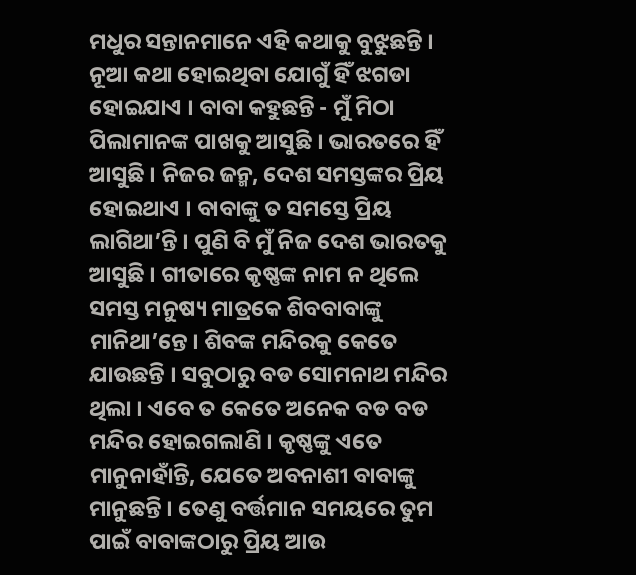ମଧୁର ସନ୍ତାନମାନେ ଏହି କଥାକୁ ବୁଝୁଛନ୍ତି । ନୂଆ କଥା ହୋଇଥିବା ଯୋଗୁଁ ହିଁ ଝଗଡା ହୋଇଯାଏ । ବାବା କହୁଛନ୍ତି - ମୁଁ ମିଠା ପିଲାମାନଙ୍କ ପାଖକୁ ଆସୁଛି । ଭାରତରେ ହିଁ ଆସୁଛି । ନିଜର ଜନ୍ମ, ଦେଶ ସମସ୍ତଙ୍କର ପ୍ରିୟ ହୋଇଥାଏ । ବାବାଙ୍କୁ ତ ସମସ୍ତେ ପ୍ରିୟ ଲାଗିଥା’ନ୍ତି । ପୁଣି ବି ମୁଁ ନିଜ ଦେଶ ଭାରତକୁ ଆସୁଛି । ଗୀତାରେ କୃଷ୍ଣଙ୍କ ନାମ ନ ଥିଲେ ସମସ୍ତ ମନୁଷ୍ୟ ମାତ୍ରକେ ଶିବବାବାଙ୍କୁ ମାନିଥା’ନ୍ତେ । ଶିବଙ୍କ ମନ୍ଦିରକୁ କେତେ ଯାଉଛନ୍ତି । ସବୁଠାରୁ ବଡ ସୋମନାଥ ମନ୍ଦିର ଥିଲା । ଏବେ ତ କେତେ ଅନେକ ବଡ ବଡ ମନ୍ଦିର ହୋଇଗଲାଣି । କୃଷ୍ଣଙ୍କୁ ଏତେ ମାନୁନାହାଁନ୍ତି, ଯେତେ ଅବନାଶୀ ବାବାଙ୍କୁ ମାନୁଛନ୍ତି । ତେଣୁ ବର୍ତ୍ତମାନ ସମୟରେ ତୁମ ପାଇଁ ବାବାଙ୍କଠାରୁ ପ୍ରିୟ ଆଉ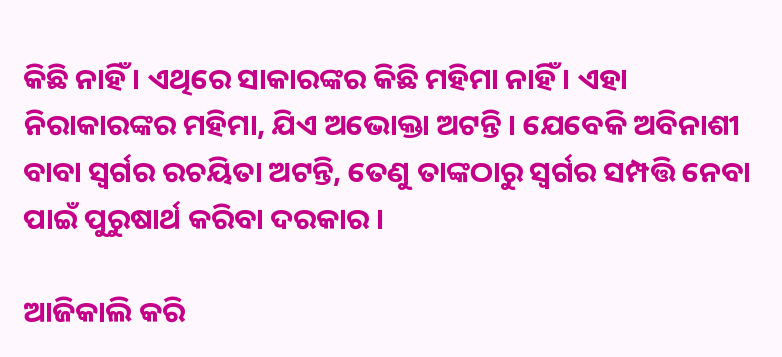କିଛି ନାହିଁ । ଏଥିରେ ସାକାରଙ୍କର କିଛି ମହିମା ନାହିଁ । ଏହା ନିରାକାରଙ୍କର ମହିମା, ଯିଏ ଅଭୋକ୍ତା ଅଟନ୍ତି । ଯେବେକି ଅବିନାଶୀ ବାବା ସ୍ୱର୍ଗର ରଚୟିତା ଅଟନ୍ତି, ତେଣୁ ତାଙ୍କଠାରୁ ସ୍ୱର୍ଗର ସମ୍ପତ୍ତି ନେବା ପାଇଁ ପୁରୁଷାର୍ଥ କରିବା ଦରକାର ।

ଆଜିକାଲି କରି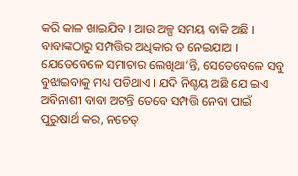କରି କାଳ ଖାଇଯିବ । ଆଉ ଅଳ୍ପ ସମୟ ବାକି ଅଛି । ବାବାଙ୍କଠାରୁ ସମ୍ପତ୍ତିର ଅଧିକାର ତ ନେଇଯାଅ । ଯେତେବେଳେ ସମାଚାର ଲେଖିଥା’ନ୍ତି, ସେତେବେଳେ ସବୁ ବୁଝାଇବାକୁ ମଧ୍ୟ ପଡିଥାଏ । ଯଦି ନିଶ୍ଚୟ ଅଛି ଯେ ଇଏ ଅବିନାଶୀ ବାବା ଅଟନ୍ତି ତେବେ ସମ୍ପତ୍ତି ନେବା ପାଇଁ ପୁରୁଷାର୍ଥ କର, ନଚେତ୍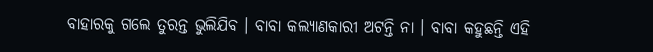ବାହାରକୁ ଗଲେ ତୁରନ୍ତ ଭୁଲିଯିବ । ବାବା କଲ୍ୟାଣକାରୀ ଅଟନ୍ତି ନା । ବାବା କହୁଛନ୍ତି ଏହି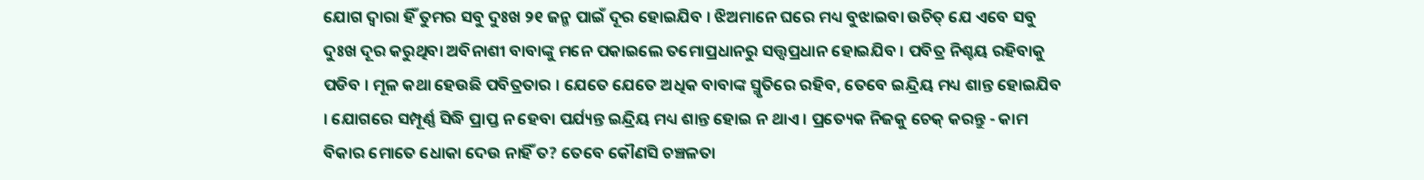ଯୋଗ ଦ୍ୱାରା ହିଁ ତୁମର ସବୁ ଦୁଃଖ ୨୧ ଜନ୍ମ ପାଇଁ ଦୂର ହୋଇଯିବ । ଝିଅମାନେ ଘରେ ମଧ୍ୟ ବୁଝାଇବା ଉଚିତ୍ ଯେ ଏବେ ସବୁ ଦୁଃଖ ଦୂର କରୁଥିବା ଅବିନାଶୀ ବାବାଙ୍କୁ ମନେ ପକାଇଲେ ତମୋପ୍ରଧାନରୁ ସତ୍ତ୍ୱପ୍ରଧାନ ହୋଇଯିବ । ପବିତ୍ର ନିଶ୍ଚୟ ରହିବାକୁ ପଡିବ । ମୂଳ କଥା ହେଉଛି ପବିତ୍ରତାର । ଯେତେ ଯେତେ ଅଧିକ ବାବାଙ୍କ ସ୍ମୃତିରେ ରହିବ, ତେବେ ଇନ୍ଦ୍ରିୟ ମଧ୍ୟ ଶାନ୍ତ ହୋଇଯିବ । ଯୋଗରେ ସମ୍ପୂର୍ଣ୍ଣ ସିଦ୍ଧି ପ୍ରାପ୍ତ ନ ହେବା ପର୍ଯ୍ୟନ୍ତ ଇନ୍ଦ୍ରିୟ ମଧ୍ୟ ଶାନ୍ତ ହୋଇ ନ ଥାଏ । ପ୍ରତ୍ୟେକ ନିଜକୁ ଚେକ୍ କରନ୍ତୁ - କାମ ବିକାର ମୋତେ ଧୋକା ଦେଉ ନାହିଁ ତ? ତେବେ କୌଣସି ଚଞ୍ଚଳତା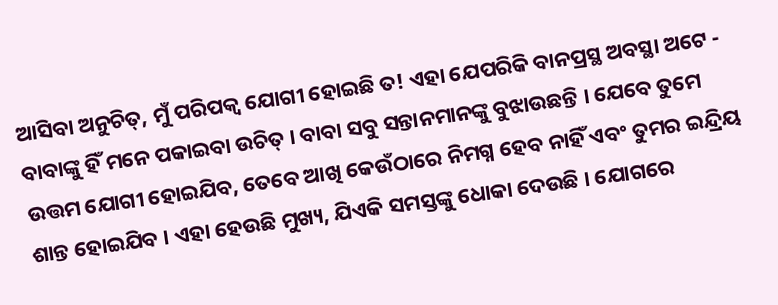ଆସିବା ଅନୁଚିତ୍‌, ମୁଁ ପରିପକ୍ୱ ଯୋଗୀ ହୋଇଛି ତ! ଏହା ଯେପରିକି ବାନପ୍ରସ୍ଥ ଅବସ୍ଥା ଅଟେ - ବାବାଙ୍କୁ ହିଁ ମନେ ପକାଇବା ଉଚିତ୍ । ବାବା ସବୁ ସନ୍ତାନମାନଙ୍କୁ ବୁଝାଉଛନ୍ତି । ଯେବେ ତୁମେ ଉତ୍ତମ ଯୋଗୀ ହୋଇଯିବ, ତେବେ ଆଖି କେଉଁଠାରେ ନିମଗ୍ନ ହେବ ନାହିଁ ଏବଂ ତୁମର ଇନ୍ଦ୍ରିୟ ଶାନ୍ତ ହୋଇଯିବ । ଏହା ହେଉଛି ମୁଖ୍ୟ, ଯିଏକି ସମସ୍ତଙ୍କୁ ଧୋକା ଦେଉଛି । ଯୋଗରେ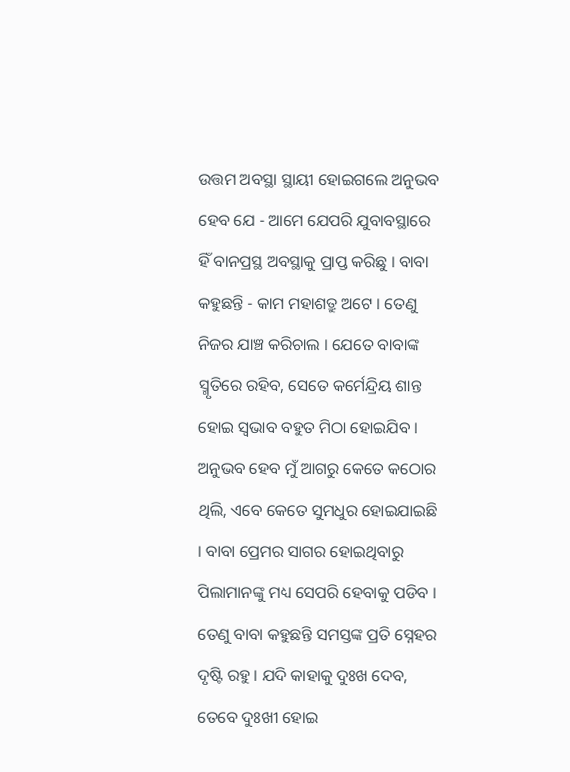ଉତ୍ତମ ଅବସ୍ଥା ସ୍ଥାୟୀ ହୋଇଗଲେ ଅନୁଭବ ହେବ ଯେ - ଆମେ ଯେପରି ଯୁବାବସ୍ଥାରେ ହିଁ ବାନପ୍ରସ୍ଥ ଅବସ୍ଥାକୁ ପ୍ରାପ୍ତ କରିଛୁ । ବାବା କହୁଛନ୍ତି - କାମ ମହାଶତ୍ରୁ ଅଟେ । ତେଣୁ ନିଜର ଯାଞ୍ଚ କରିଚାଲ । ଯେତେ ବାବାଙ୍କ ସ୍ମୃତିରେ ରହିବ, ସେତେ କର୍ମେନ୍ଦ୍ରିୟ ଶାନ୍ତ ହୋଇ ସ୍ୱଭାବ ବହୁତ ମିଠା ହୋଇଯିବ । ଅନୁଭବ ହେବ ମୁଁ ଆଗରୁ କେତେ କଠୋର ଥିଲି, ଏବେ କେତେ ସୁମଧୁର ହୋଇଯାଇଛି । ବାବା ପ୍ରେମର ସାଗର ହୋଇଥିବାରୁ ପିଲାମାନଙ୍କୁ ମଧ୍ୟ ସେପରି ହେବାକୁ ପଡିବ । ତେଣୁ ବାବା କହୁଛନ୍ତି ସମସ୍ତଙ୍କ ପ୍ରତି ସ୍ନେହର ଦୃଷ୍ଟି ରହୁ । ଯଦି କାହାକୁ ଦୁଃଖ ଦେବ, ତେବେ ଦୁଃଖୀ ହୋଇ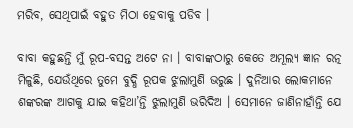ମରିବ, ସେଥିପାଇଁ ବହୁତ ମିଠା ହେବାକୁ ପଡିବ ।

ବାବା କହୁଛନ୍ତି ମୁଁ ରୂପ-ବସନ୍ତ ଅଟେ ନା । ବାବାଙ୍କଠାରୁ କେତେ ଅମୂଲ୍ୟ ଜ୍ଞାନ ରତ୍ନ ମିଳୁଛି, ଯେଉଁଥିରେ ତୁମେ ବୁଦ୍ଧି ରୂପକ ଝୁଲାମୁଣି ଭରୁଛ । ଦୁନିଆର ଲୋକମାନେ ଶଙ୍କରଙ୍କ ଆଗକୁ ଯାଇ କହିଥା’ନ୍ତି ଝୁଲାମୁଣି ଭରିଦିଅ । ସେମାନେ ଜାଣିନାହାଁନ୍ତି ଯେ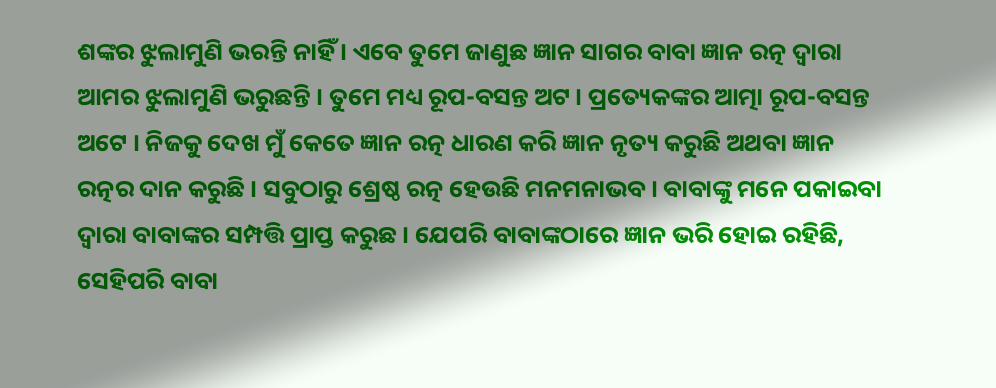ଶଙ୍କର ଝୁଲାମୁଣି ଭରନ୍ତି ନାହିଁ । ଏବେ ତୁମେ ଜାଣୁଛ ଜ୍ଞାନ ସାଗର ବାବା ଜ୍ଞାନ ରତ୍ନ ଦ୍ୱାରା ଆମର ଝୁଲାମୁଣି ଭରୁଛନ୍ତି । ତୁମେ ମଧ୍ୟ ରୂପ-ବସନ୍ତ ଅଟ । ପ୍ରତ୍ୟେକଙ୍କର ଆତ୍ମା ରୂପ-ବସନ୍ତ ଅଟେ । ନିଜକୁ ଦେଖ ମୁଁ କେତେ ଜ୍ଞାନ ରତ୍ନ ଧାରଣ କରି ଜ୍ଞାନ ନୃତ୍ୟ କରୁଛି ଅଥବା ଜ୍ଞାନ ରତ୍ନର ଦାନ କରୁଛି । ସବୁଠାରୁ ଶ୍ରେଷ୍ଠ ରତ୍ନ ହେଉଛି ମନମନାଭବ । ବାବାଙ୍କୁ ମନେ ପକାଇବା ଦ୍ୱାରା ବାବାଙ୍କର ସମ୍ପତ୍ତି ପ୍ରାପ୍ତ କରୁଛ । ଯେପରି ବାବାଙ୍କଠାରେ ଜ୍ଞାନ ଭରି ହୋଇ ରହିଛି, ସେହିପରି ବାବା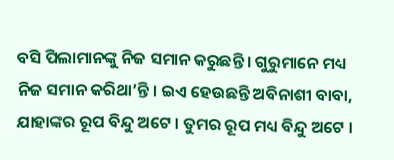ବସି ପିଲାମାନଙ୍କୁ ନିଜ ସମାନ କରୁଛନ୍ତି । ଗୁରୁମାନେ ମଧ୍ୟ ନିଜ ସମାନ କରିଥା’ନ୍ତି । ଇଏ ହେଉଛନ୍ତି ଅବିନାଶୀ ବାବା, ଯାହାଙ୍କର ରୂପ ବିନ୍ଦୁ ଅଟେ । ତୁମର ରୂପ ମଧ୍ୟ ବିନ୍ଦୁ ଅଟେ ।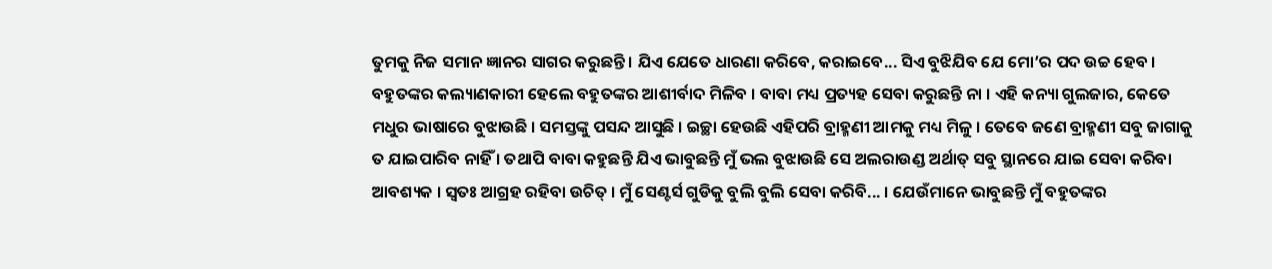ତୁମକୁ ନିଜ ସମାନ ଜ୍ଞାନର ସାଗର କରୁଛନ୍ତି । ଯିଏ ଯେତେ ଧାରଣା କରିବେ, କରାଇବେ... ସିଏ ବୁଝିଯିବ ଯେ ମୋ’ର ପଦ ଉଚ୍ଚ ହେବ । ବହୁତଙ୍କର କଲ୍ୟାଣକାରୀ ହେଲେ ବହୁତଙ୍କର ଆଶୀର୍ବାଦ ମିଳିବ । ବାବା ମଧ୍ୟ ପ୍ରତ୍ୟହ ସେବା କରୁଛନ୍ତି ନା । ଏହି କନ୍ୟା ଗୁଲଜାର, କେତେ ମଧୁର ଭାଷାରେ ବୁଝାଉଛି । ସମସ୍ତଙ୍କୁ ପସନ୍ଦ ଆସୁଛି । ଇଚ୍ଛା ହେଉଛି ଏହିପରି ବ୍ରାହ୍ମଣୀ ଆମକୁ ମଧ୍ୟ ମିଳୁ । ତେବେ ଜଣେ ବ୍ରାହ୍ମଣୀ ସବୁ ଜାଗାକୁ ତ ଯାଇପାରିବ ନାହିଁ । ତଥାପି ବାବା କହୁଛନ୍ତି ଯିଏ ଭାବୁଛନ୍ତି ମୁଁ ଭଲ ବୁଝାଉଛି ସେ ଅଲରାଉଣ୍ଡ ଅର୍ଥାତ୍ ସବୁ ସ୍ଥାନରେ ଯାଇ ସେବା କରିବା ଆବଶ୍ୟକ । ସ୍ୱତଃ ଆଗ୍ରହ ରହିବା ଉଚିତ୍ । ମୁଁ ସେଣ୍ଟର୍ସ ଗୁଡିକୁ ବୁଲି ବୁଲି ସେବା କରିବି... । ଯେଉଁମାନେ ଭାବୁଛନ୍ତି ମୁଁ ବହୁତଙ୍କର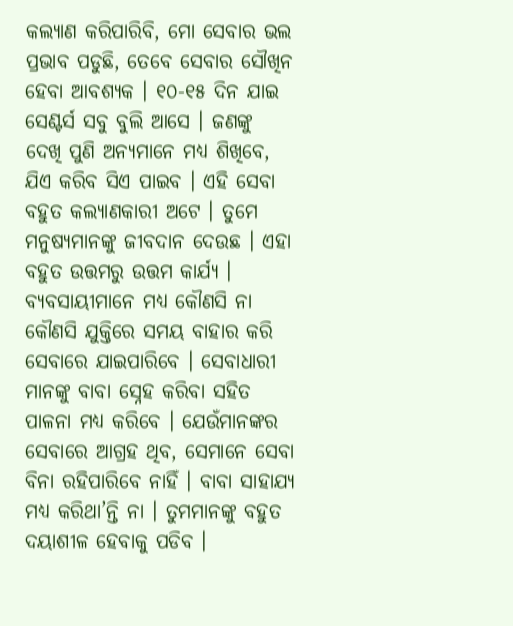କଲ୍ୟାଣ କରିପାରିବି, ମୋ ସେବାର ଭଲ ପ୍ରଭାବ ପଡୁଛି, ତେବେ ସେବାର ସୌଖିନ ହେବା ଆବଶ୍ୟକ । ୧୦-୧୫ ଦିନ ଯାଇ ସେଣ୍ଟର୍ସ ସବୁ ବୁଲି ଆସେ । ଜଣଙ୍କୁ ଦେଖି ପୁଣି ଅନ୍ୟମାନେ ମଧ୍ୟ ଶିଖିବେ, ଯିଏ କରିବ ସିଏ ପାଇବ । ଏହି ସେବା ବହୁତ କଲ୍ୟାଣକାରୀ ଅଟେ । ତୁମେ ମନୁଷ୍ୟମାନଙ୍କୁ ଜୀବଦାନ ଦେଉଛ । ଏହା ବହୁତ ଉତ୍ତମରୁ ଉତ୍ତମ କାର୍ଯ୍ୟ । ବ୍ୟବସାୟୀମାନେ ମଧ୍ୟ କୌଣସି ନା କୌଣସି ଯୁକ୍ତିରେ ସମୟ ବାହାର କରି ସେବାରେ ଯାଇପାରିବେ । ସେବାଧାରୀ ମାନଙ୍କୁ ବାବା ସ୍ନେହ କରିବା ସହିତ ପାଳନା ମଧ୍ୟ କରିବେ । ଯେଉଁମାନଙ୍କର ସେବାରେ ଆଗ୍ରହ ଥିବ, ସେମାନେ ସେବା ବିନା ରହିପାରିବେ ନାହିଁ । ବାବା ସାହାଯ୍ୟ ମଧ୍ୟ କରିଥା’ନ୍ତି ନା । ତୁମମାନଙ୍କୁ ବହୁତ ଦୟାଶୀଳ ହେବାକୁ ପଡିବ ।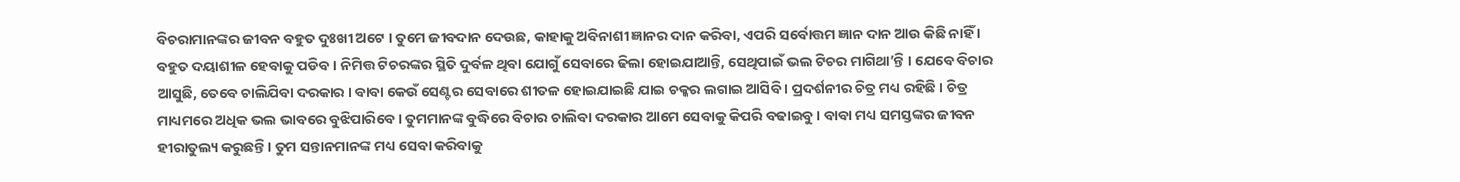ବିଚରାମାନଙ୍କର ଜୀବନ ବହୁତ ଦୁଃଖୀ ଅଟେ । ତୁମେ ଜୀବଦାନ ଦେଉଛ, କାହାକୁ ଅବିନାଶୀ ଜ୍ଞାନର ଦାନ କରିବା, ଏପରି ସର୍ବୋତ୍ତମ ଜ୍ଞାନ ଦାନ ଆଉ କିଛି ନାହିଁ । ବହୁତ ଦୟାଶୀଳ ହେବାକୁ ପଡିବ । ନିମିତ୍ତ ଟିଚରଙ୍କର ସ୍ଥିତି ଦୁର୍ବଳ ଥିବା ଯୋଗୁଁ ସେବାରେ ଢିଲା ହୋଇଯାଆନ୍ତି, ସେଥିପାଇଁ ଭଲ ଟିଚର ମାଗିଥା’ନ୍ତି । ଯେବେ ବିଚାର ଆସୁଛି, ତେବେ ଚାଲିଯିବା ଦରକାର । ବାବା କେଉଁ ସେଣ୍ଟର ସେବାରେ ଶୀତଳ ହୋଇଯାଇଛି ଯାଇ ଚକ୍କର ଲଗାଇ ଆସିବି । ପ୍ରଦର୍ଶନୀର ଚିତ୍ର ମଧ୍ୟ ରହିଛି । ଚିତ୍ର ମାଧ୍ୟମରେ ଅଧିକ ଭଲ ଭାବରେ ବୁଝିପାରିବେ । ତୁମମାନଙ୍କ ବୁଦ୍ଧିରେ ବିଚାର ଚାଲିବା ଦରକାର ଆମେ ସେବାକୁ କିପରି ବଢାଇବୁ । ବାବା ମଧ୍ୟ ସମସ୍ତଙ୍କର ଜୀବନ ହୀରାତୁଲ୍ୟ କରୁଛନ୍ତି । ତୁମ ସନ୍ତାନମାନଙ୍କ ମଧ୍ୟ ସେବା କରିବାକୁ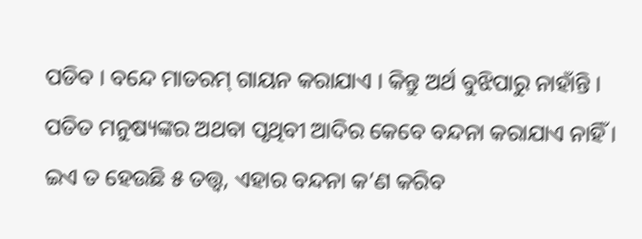ପଡିବ । ବନ୍ଦେ ମାତରମ୍ ଗାୟନ କରାଯାଏ । କିନ୍ତୁ ଅର୍ଥ ବୁଝିପାରୁ ନାହାଁନ୍ତି । ପତିତ ମନୁଷ୍ୟଙ୍କର ଅଥବା ପୃଥିବୀ ଆଦିର କେବେ ବନ୍ଦନା କରାଯାଏ ନାହିଁ । ଇଏ ତ ହେଉଛି ୫ ତତ୍ତ୍ୱ, ଏହାର ବନ୍ଦନା କ’ଣ କରିବ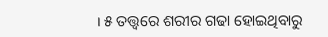। ୫ ତତ୍ତ୍ୱରେ ଶରୀର ଗଢା ହୋଇଥିବାରୁ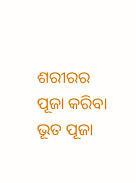ଶରୀରର ପୂଜା କରିବା ଭୂତ ପୂଜା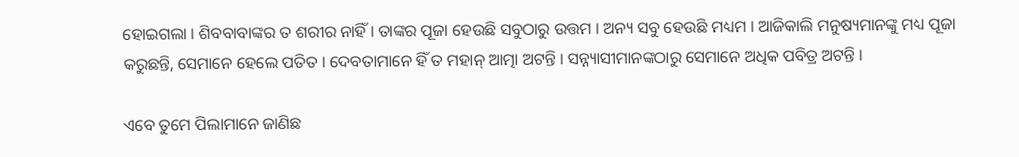ହୋଇଗଲା । ଶିବବାବାଙ୍କର ତ ଶରୀର ନାହିଁ । ତାଙ୍କର ପୂଜା ହେଉଛି ସବୁଠାରୁ ଉତ୍ତମ । ଅନ୍ୟ ସବୁ ହେଉଛି ମଧ୍ୟମ । ଆଜିକାଲି ମନୁଷ୍ୟମାନଙ୍କୁ ମଧ୍ୟ ପୂଜା କରୁଛନ୍ତି, ସେମାନେ ହେଲେ ପତିତ । ଦେବତାମାନେ ହିଁ ତ ମହାନ୍ ଆତ୍ମା ଅଟନ୍ତି । ସନ୍ନ୍ୟାସୀମାନଙ୍କଠାରୁ ସେମାନେ ଅଧିକ ପବିତ୍ର ଅଟନ୍ତି ।

ଏବେ ତୁମେ ପିଲାମାନେ ଜାଣିଛ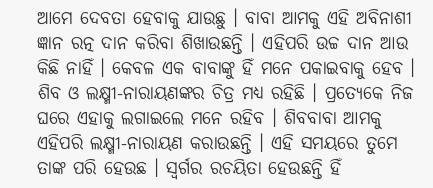ଆମେ ଦେବତା ହେବାକୁ ଯାଉଛୁ । ବାବା ଆମକୁ ଏହି ଅବିନାଶୀ ଜ୍ଞାନ ରତ୍ନ ଦାନ କରିବା ଶିଖାଉଛନ୍ତି । ଏହିପରି ଉଚ୍ଚ ଦାନ ଆଉ କିଛି ନାହିଁ । କେବଳ ଏକ ବାବାଙ୍କୁ ହିଁ ମନେ ପକାଇବାକୁ ହେବ । ଶିବ ଓ ଲକ୍ଷ୍ମୀ-ନାରାୟଣଙ୍କର ଚିତ୍ର ମଧ୍ୟ ରହିଛି । ପ୍ରତ୍ୟେକେ ନିଜ ଘରେ ଏହାକୁ ଲଗାଇଲେ ମନେ ରହିବ । ଶିବବାବା ଆମକୁ ଏହିପରି ଲକ୍ଷ୍ମୀ-ନାରାୟଣ କରାଉଛନ୍ତି । ଏହି ସମୟରେ ତୁମେ ତାଙ୍କ ପରି ହେଉଛ । ସ୍ୱର୍ଗର ରଚୟିତା ହେଉଛନ୍ତି ହିଁ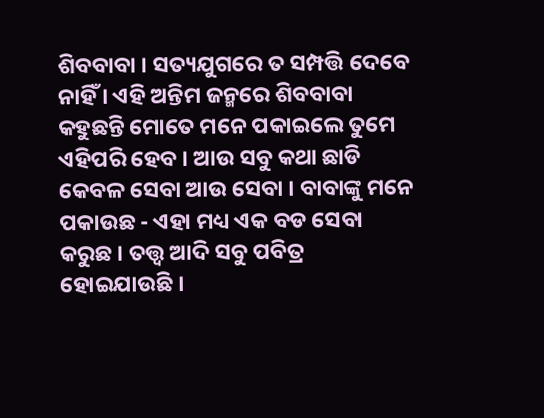ଶିବବାବା । ସତ୍ୟଯୁଗରେ ତ ସମ୍ପତ୍ତି ଦେବେ ନାହିଁ । ଏହି ଅନ୍ତିମ ଜନ୍ମରେ ଶିବବାବା କହୁଛନ୍ତି ମୋତେ ମନେ ପକାଇଲେ ତୁମେ ଏହିପରି ହେବ । ଆଉ ସବୁ କଥା ଛାଡି କେବଳ ସେବା ଆଉ ସେବା । ବାବାଙ୍କୁ ମନେ ପକାଉଛ - ଏହା ମଧ୍ୟ ଏକ ବଡ ସେବା କରୁଛ । ତତ୍ତ୍ୱ ଆଦି ସବୁ ପବିତ୍ର ହୋଇଯାଉଛି ।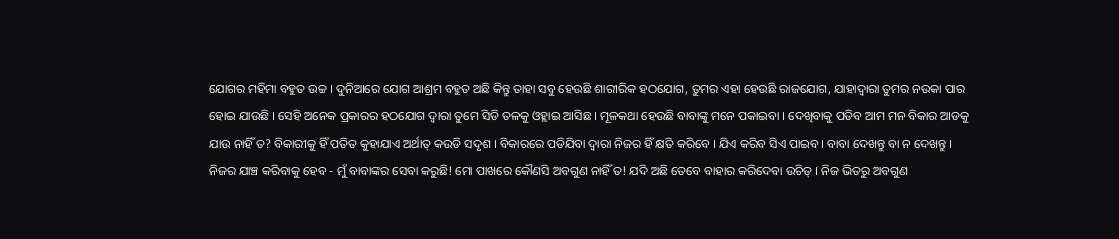ଯୋଗର ମହିମା ବହୁତ ଉଚ୍ଚ । ଦୁନିଆରେ ଯୋଗ ଆଶ୍ରମ ବହୁତ ଅଛି କିନ୍ତୁ ତାହା ସବୁ ହେଉଛି ଶାରୀରିକ ହଠଯୋଗ, ତୁମର ଏହା ହେଉଛି ରାଜଯୋଗ, ଯାହାଦ୍ୱାରା ତୁମର ନଉକା ପାର ହୋଇ ଯାଉଛି । ସେହି ଅନେକ ପ୍ରକାରର ହଠଯୋଗ ଦ୍ୱାରା ତୁମେ ସିଡି ତଳକୁ ଓହ୍ଲାଇ ଆସିଛ । ମୂଳକଥା ହେଉଛି ବାବାଙ୍କୁ ମନେ ପକାଇବା । ଦେଖିବାକୁ ପଡିବ ଆମ ମନ ବିକାର ଆଡକୁ ଯାଉ ନାହିଁ ତ? ବିକାରୀକୁ ହିଁ ପତିତ କୁହାଯାଏ ଅର୍ଥାତ୍ କଉଡି ସଦୃଶ । ବିକାରରେ ପଡିଯିବା ଦ୍ୱାରା ନିଜର ହିଁ କ୍ଷତି କରିବେ । ଯିଏ କରିବ ସିଏ ପାଇବ । ବାବା ଦେଖନ୍ତୁ ବା ନ ଦେଖନ୍ତୁ । ନିଜର ଯାଞ୍ଚ କରିବାକୁ ହେବ - ମୁଁ ବାବାଙ୍କର ସେବା କରୁଛି! ମୋ ପାଖରେ କୌଣସି ଅବଗୁଣ ନାହିଁ ତ! ଯଦି ଅଛି ତେବେ ବାହାର କରିଦେବା ଉଚିତ୍ । ନିଜ ଭିତରୁ ଅବଗୁଣ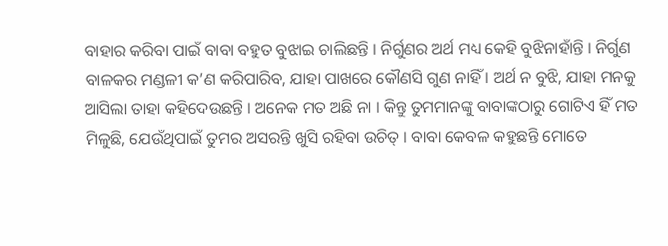ବାହାର କରିବା ପାଇଁ ବାବା ବହୁତ ବୁଝାଇ ଚାଲିଛନ୍ତି । ନିର୍ଗୁଣର ଅର୍ଥ ମଧ୍ୟ କେହି ବୁଝିନାହାଁନ୍ତି । ନିର୍ଗୁଣ ବାଳକର ମଣ୍ଡଳୀ କ’ଣ କରିପାରିବ, ଯାହା ପାଖରେ କୌଣସି ଗୁଣ ନାହିଁ । ଅର୍ଥ ନ ବୁଝି, ଯାହା ମନକୁ ଆସିଲା ତାହା କହିଦେଉଛନ୍ତି । ଅନେକ ମତ ଅଛି ନା । କିନ୍ତୁ ତୁମମାନଙ୍କୁ ବାବାଙ୍କଠାରୁ ଗୋଟିଏ ହିଁ ମତ ମିଳୁଛି, ଯେଉଁଥିପାଇଁ ତୁମର ଅସରନ୍ତି ଖୁସି ରହିବା ଉଚିତ୍ । ବାବା କେବଳ କହୁଛନ୍ତି ମୋତେ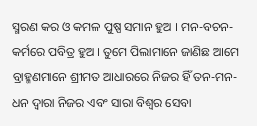ସ୍ମରଣ କର ଓ କମଳ ପୁଷ୍ପ ସମାନ ହୁଅ । ମନ-ବଚନ-କର୍ମରେ ପବିତ୍ର ହୁଅ । ତୁମେ ପିଲାମାନେ ଜାଣିଛ ଆମେ ବ୍ରାହ୍ମଣମାନେ ଶ୍ରୀମତ ଆଧାରରେ ନିଜର ହିଁ ତନ-ମନ-ଧନ ଦ୍ୱାରା ନିଜର ଏବଂ ସାରା ବିଶ୍ୱର ସେବା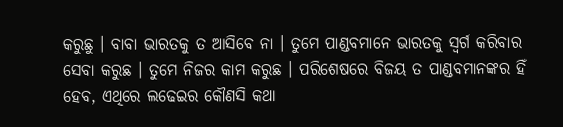କରୁଛୁ । ବାବା ଭାରତକୁ ତ ଆସିବେ ନା । ତୁମେ ପାଣ୍ଡବମାନେ ଭାରତକୁ ସ୍ୱର୍ଗ କରିବାର ସେବା କରୁଛ । ତୁମେ ନିଜର କାମ କରୁଛ । ପରିଶେଷରେ ବିଜୟ ତ ପାଣ୍ଡବମାନଙ୍କର ହିଁ ହେବ, ଏଥିରେ ଲଢେଇର କୌଣସି କଥା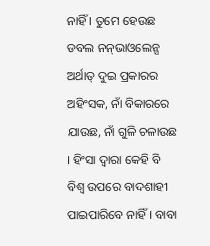ନାହିଁ । ତୁମେ ହେଉଛ ଡବଲ ନନ୍‌ଭାଓଲେନ୍ସ ଅର୍ଥାତ୍ ଦୁଇ ପ୍ରକାରର ଅହିଂସକ, ନାଁ ବିକାରରେ ଯାଉଛ, ନାଁ ଗୁଳି ଚଳାଉଛ । ହିଂସା ଦ୍ୱାରା କେହି ବି ବିଶ୍ୱ ଉପରେ ବାଦଶାହୀ ପାଇପାରିବେ ନାହିଁ । ବାବା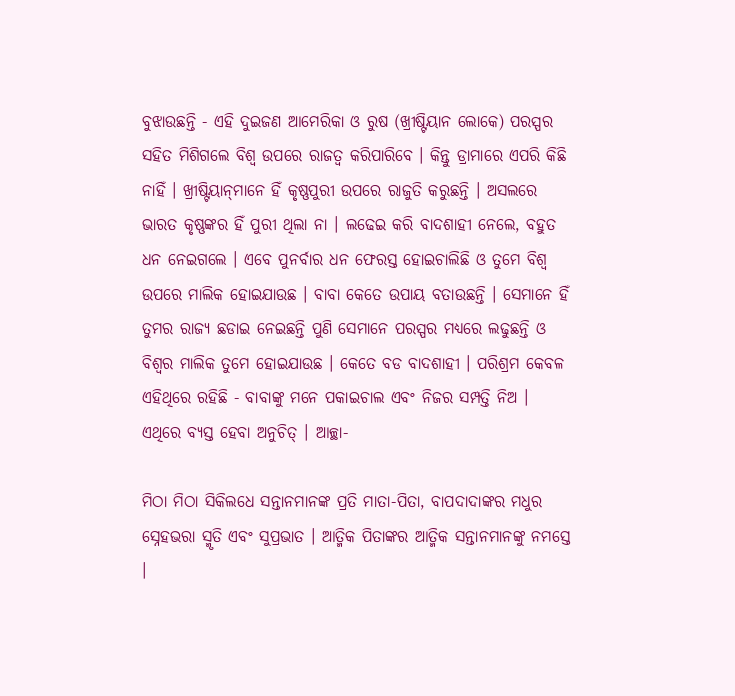ବୁଝାଉଛନ୍ତି - ଏହି ଦୁଇଜଣ ଆମେରିକା ଓ ରୁଷ (ଖ୍ରୀଷ୍ଟିୟାନ ଲୋକେ) ପରସ୍ପର ସହିତ ମିଶିଗଲେ ବିଶ୍ୱ ଉପରେ ରାଜତ୍ୱ କରିପାରିବେ । କିନ୍ତୁ ଡ୍ରାମାରେ ଏପରି କିଛି ନାହିଁ । ଖ୍ରୀଷ୍ଟିୟାନ୍‌ମାନେ ହିଁ କୃଷ୍ଣପୁରୀ ଉପରେ ରାଜୁତି କରୁଛନ୍ତି । ଅସଲରେ ଭାରତ କୃଷ୍ଣଙ୍କର ହିଁ ପୁରୀ ଥିଲା ନା । ଲଢେଇ କରି ବାଦଶାହୀ ନେଲେ, ବହୁତ ଧନ ନେଇଗଲେ । ଏବେ ପୁନର୍ବାର ଧନ ଫେରସ୍ତ ହୋଇଚାଲିଛି ଓ ତୁମେ ବିଶ୍ୱ ଉପରେ ମାଲିକ ହୋଇଯାଉଛ । ବାବା କେତେ ଉପାୟ ବତାଉଛନ୍ତି । ସେମାନେ ହିଁ ତୁମର ରାଜ୍ୟ ଛଡାଇ ନେଇଛନ୍ତି ପୁଣି ସେମାନେ ପରସ୍ପର ମଧ୍ୟରେ ଲଢୁଛନ୍ତି ଓ ବିଶ୍ୱର ମାଲିକ ତୁମେ ହୋଇଯାଉଛ । କେତେ ବଡ ବାଦଶାହୀ । ପରିଶ୍ରମ କେବଳ ଏହିଥିରେ ରହିଛି - ବାବାଙ୍କୁ ମନେ ପକାଇଚାଲ ଏବଂ ନିଜର ସମ୍ପତ୍ତି ନିଅ । ଏଥିରେ ବ୍ୟସ୍ତ ହେବା ଅନୁଚିତ୍ । ଆଚ୍ଛା-

ମିଠା ମିଠା ସିକିଲଧେ ସନ୍ତାନମାନଙ୍କ ପ୍ରତି ମାତା-ପିତା, ବାପଦାଦାଙ୍କର ମଧୁର ସ୍ନେହଭରା ସ୍ମୃତି ଏବଂ ସୁପ୍ରଭାତ । ଆତ୍ମିକ ପିତାଙ୍କର ଆତ୍ମିକ ସନ୍ତାନମାନଙ୍କୁ ନମସ୍ତେ ।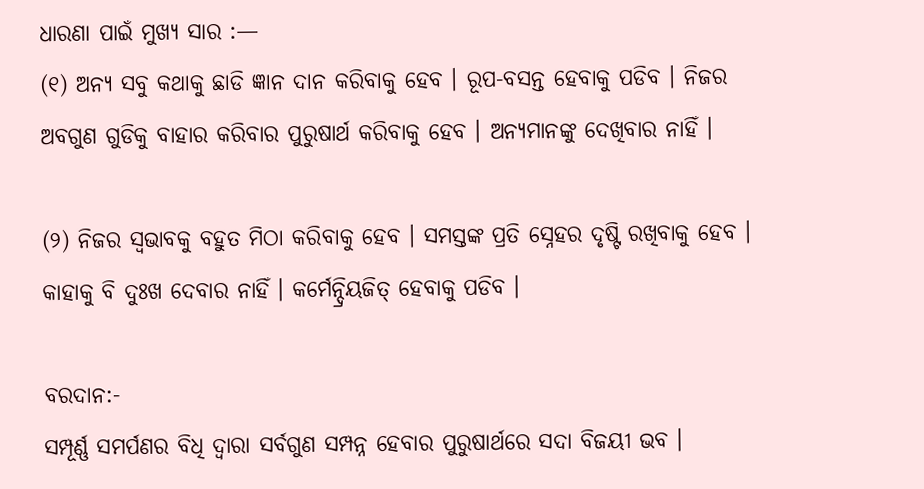ଧାରଣା ପାଇଁ ମୁଖ୍ୟ ସାର :—
(୧) ଅନ୍ୟ ସବୁ କଥାକୁ ଛାଡି ଜ୍ଞାନ ଦାନ କରିବାକୁ ହେବ । ରୂପ-ବସନ୍ତ ହେବାକୁ ପଡିବ । ନିଜର ଅବଗୁଣ ଗୁଡିକୁ ବାହାର କରିବାର ପୁରୁଷାର୍ଥ କରିବାକୁ ହେବ । ଅନ୍ୟମାନଙ୍କୁ ଦେଖିବାର ନାହିଁ ।

(୨) ନିଜର ସ୍ୱଭାବକୁ ବହୁତ ମିଠା କରିବାକୁ ହେବ । ସମସ୍ତଙ୍କ ପ୍ରତି ସ୍ନେହର ଦୃଷ୍ଟି ରଖିବାକୁ ହେବ । କାହାକୁ ବି ଦୁଃଖ ଦେବାର ନାହିଁ । କର୍ମେନ୍ଦ୍ରିୟଜିତ୍ ହେବାକୁ ପଡିବ ।

ବରଦାନ:-
ସମ୍ପୂର୍ଣ୍ଣ ସମର୍ପଣର ବିଧି ଦ୍ୱାରା ସର୍ବଗୁଣ ସମ୍ପନ୍ନ ହେବାର ପୁରୁଷାର୍ଥରେ ସଦା ବିଜୟୀ ଭବ ।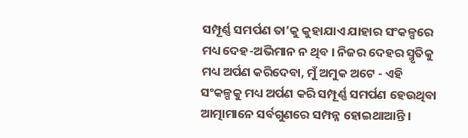ସମ୍ପୂର୍ଣ୍ଣ ସମର୍ପଣ ତା’କୁ କୁହାଯାଏ ଯାହାର ସଂକଳ୍ପରେ ମଧ୍ୟ ଦେହ-ଅଭିମାନ ନ ଥିବ । ନିଜର ଦେହର ସ୍ମୃତିକୁ ମଧ୍ୟ ଅର୍ପଣ କରିଦେବା, ମୁଁ ଅମୁକ ଅଟେ - ଏହି ସଂକଳ୍ପକୁ ମଧ୍ୟ ଅର୍ପଣ କରି ସମ୍ପୂର୍ଣ୍ଣ ସମର୍ପଣ ହେଉଥିବା ଆତ୍ମାମାନେ ସର୍ବଗୁଣରେ ସମ୍ପନ୍ନ ହୋଇଥାଆନ୍ତି ।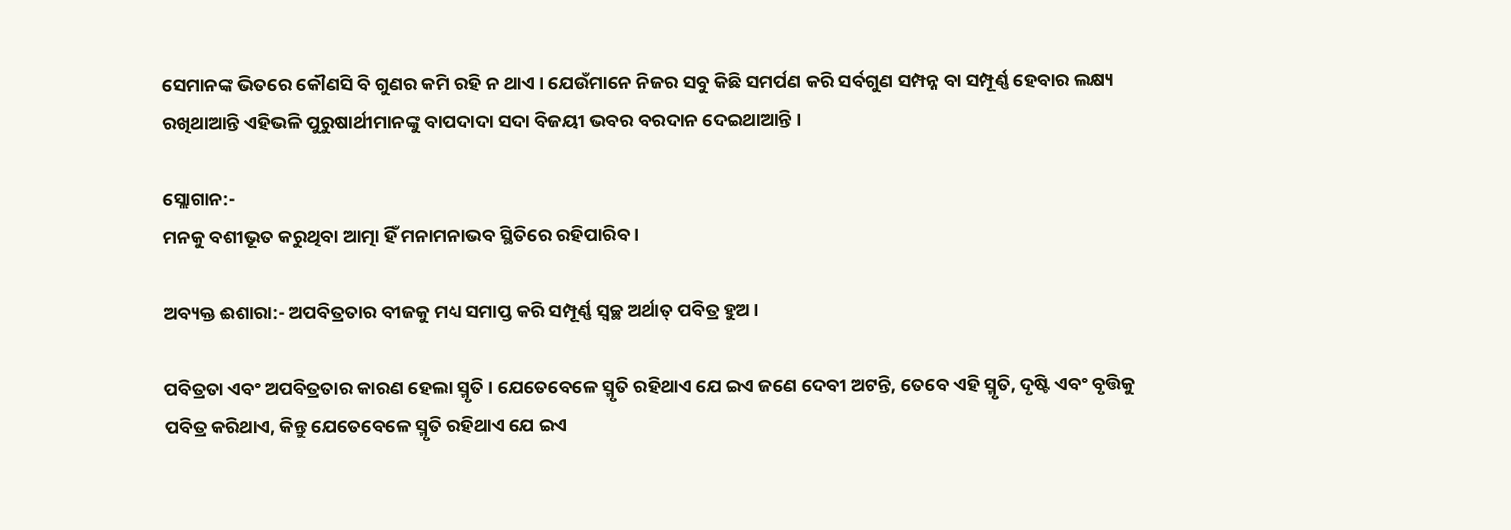ସେମାନଙ୍କ ଭିତରେ କୌଣସି ବି ଗୁଣର କମି ରହି ନ ଥାଏ । ଯେଉଁମାନେ ନିଜର ସବୁ କିଛି ସମର୍ପଣ କରି ସର୍ବଗୁଣ ସମ୍ପନ୍ନ ବା ସମ୍ପୂର୍ଣ୍ଣ ହେବାର ଲକ୍ଷ୍ୟ ରଖିଥାଆନ୍ତି ଏହିଭଳି ପୁରୁଷାର୍ଥୀମାନଙ୍କୁ ବାପଦାଦା ସଦା ବିଜୟୀ ଭବର ବରଦାନ ଦେଇଥାଆନ୍ତି ।

ସ୍ଲୋଗାନ:-
ମନକୁ ବଶୀଭୂତ କରୁଥିବା ଆତ୍ମା ହିଁ ମନାମନାଭବ ସ୍ଥିତିରେ ରହିପାରିବ ।

ଅବ୍ୟକ୍ତ ଈଶାରା:- ଅପବିତ୍ରତାର ବୀଜକୁ ମଧ୍ୟ ସମାପ୍ତ କରି ସମ୍ପୂର୍ଣ୍ଣ ସ୍ୱଚ୍ଛ ଅର୍ଥାତ୍ ପବିତ୍ର ହୁଅ ।

ପବିତ୍ରତା ଏବଂ ଅପବିତ୍ରତାର କାରଣ ହେଲା ସ୍ମୃତି । ଯେତେବେଳେ ସ୍ମୃତି ରହିଥାଏ ଯେ ଇଏ ଜଣେ ଦେବୀ ଅଟନ୍ତି, ତେବେ ଏହି ସ୍ମୃତି, ଦୃଷ୍ଟି ଏବଂ ବୃତ୍ତିକୁ ପବିତ୍ର କରିଥାଏ, କିନ୍ତୁ ଯେତେବେଳେ ସ୍ମୃତି ରହିଥାଏ ଯେ ଇଏ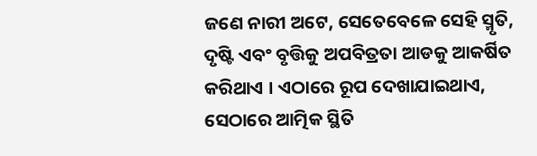ଜଣେ ନାରୀ ଅଟେ, ସେତେବେଳେ ସେହି ସ୍ମୃତି, ଦୃଷ୍ଟି ଏବଂ ବୃତ୍ତିକୁ ଅପବିତ୍ରତା ଆଡକୁ ଆକର୍ଷିତ କରିଥାଏ । ଏଠାରେ ରୂପ ଦେଖାଯାଇଥାଏ, ସେଠାରେ ଆତ୍ମିକ ସ୍ଥିତି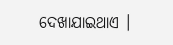ଦେଖାଯାଇଥାଏ ।